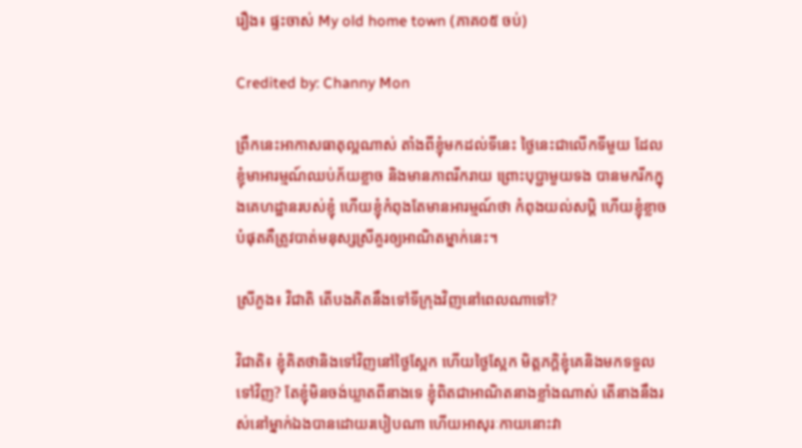រឿង៖ ផ្ទះចាស់ My old home town (ភាគ០៥ ចប់)

Credited by: Channy Mon

ព្រឹកនេះអាកាសធាតុល្អណាស់ តាំងពីខ្ញុំមកដល់ទីនេះ ថ្ងៃនេះជាលើកទីមួយ ដែលខ្ញុំមាអារម្មណ៍ឈប់ភ័យខ្លាច និងមានភាពរីករាយ ព្រោះបុប្ជាមួយទង បានមករីកក្នុងគេហដ្ឋានរបស់ខ្ញុំ ហើយខ្ញុំកំពុងតែមានអារម្មណ៍ថា កំពុងយល់សបិ្ត ហើយខ្ញុំខ្លាចបំផុតគឺត្រូវបាត់មនុស្សស្រីគួរឲ្យអាណិតម្នាក់នេះ។

ស្រីភួង៖ វិជាតិ តើបងគិតនឹងទៅទីក្រុងវិញនៅពេលណាទៅ?

វិជាតិ៖ ខ្ញុំគិតថានិងទៅវិញនៅថ្ងៃស្អែក ហើយថ្ងៃស្អែក មិត្តភក្តិខ្ញុំគេនិងមកទទួលទៅវិញ? តែខ្ញុំមិនចង់ឃ្លាតពីនាងទេ ខ្ញុំពិតជាអាណិតនាងខ្លាំងណាស់ តើនាងនឹងរស់នៅម្នាក់ឯងបានដោយរបៀបណា ហើយអាសុរៈកាយនោះវា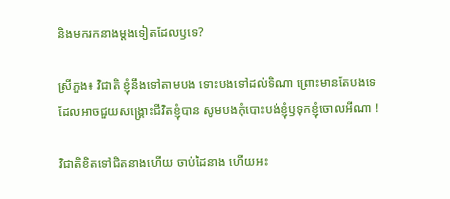និងមករកនាងម្តងទៀតដែលឫទេ?

ស្រីភួង៖ វិជាតិ ខ្ញុំនឹងទៅតាមបង ទោះបងទៅដល់ទិណា ព្រោះមានតែបងទេដែលអាចជួយសង្គ្រោះជីវិតខ្ញុំបាន សូមបងកុំបោះបង់ខ្ញុំឫទុកខ្ញុំចោលអីណា !

វិជាតិខិតទៅជិតនាងហើយ ចាប់ដៃនាង ហើយអះ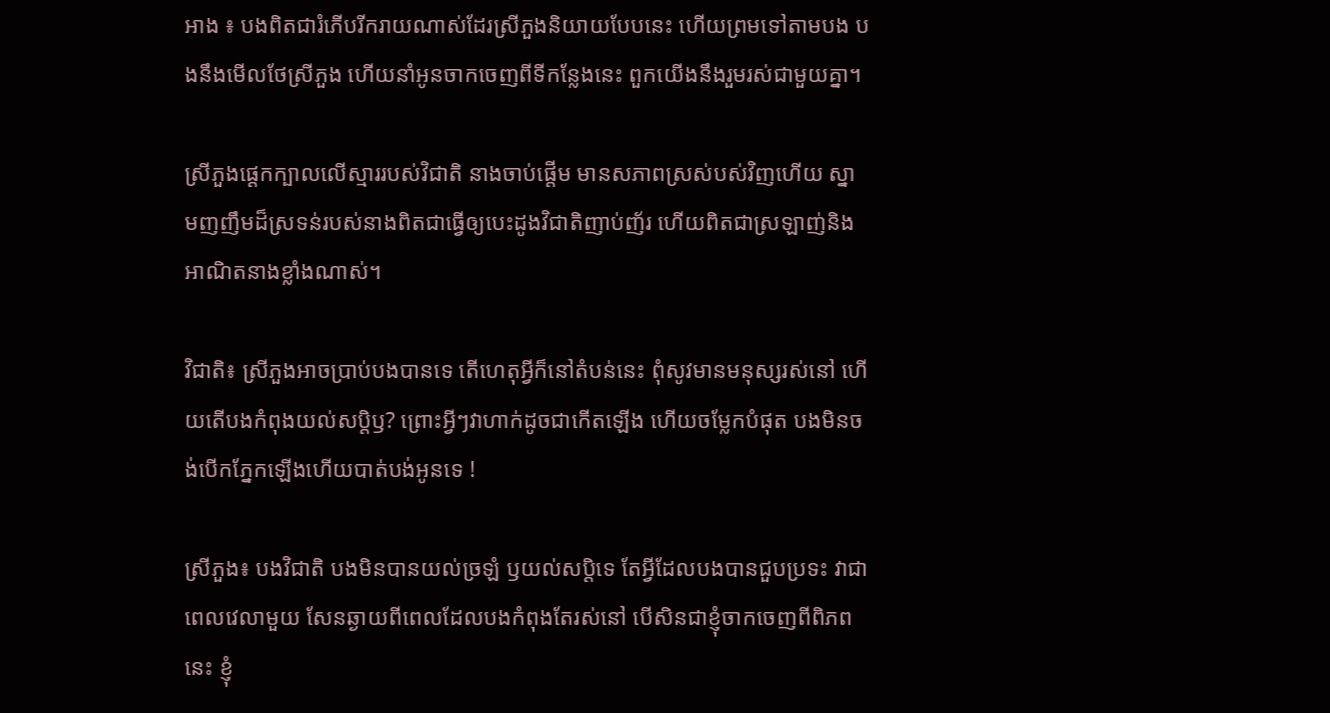អាង ៖ បងពិតជារំភើបរីករាយណាស់ដែរស្រីភួងនិយាយបែបនេះ ហើយព្រមទៅតាមបង បងនឹងមើលថែស្រីភួង ហើយនាំអូនចាកចេញពីទីកន្លែងនេះ ពួកយើងនឹងរួមរស់ជាមួយគ្នា។

ស្រីភួងផ្តេកក្បាលលើស្មាររបស់វិជាតិ នាងចាប់ផ្តើម មានសភាពស្រស់បស់វិញហើយ ស្នាមញញឹមដ៏ស្រទន់របស់នាងពិតជាធ្វើឲ្យបេះដូងវិជាតិញាប់ញ័រ ហើយពិតជាស្រឡាញ់និងអាណិតនាងខ្លាំងណាស់។

វិជាតិ៖ ស្រីភួងអាចប្រាប់បងបានទេ តើហេតុអ្វីក៏នៅតំបន់នេះ ពុំសូវមានមនុស្សរស់នៅ ហើយតើបងកំពុងយល់សប្តិឫ? ព្រោះអ្វីៗវាហាក់ដូចជាកើតឡើង ហើយចម្លែកបំផុត បងមិនចង់បើកភ្នែកឡើងហើយបាត់បង់អូនទេ !

ស្រីភួង៖ បងវិជាតិ បងមិនបានយល់ច្រឡំ ឫយល់សប្តិទេ តែអ្វីដែលបងបានជួបប្រទះ វាជាពេលវេលាមួយ សែនឆ្ងាយពីពេលដែលបងកំពុងតែរស់នៅ បើសិនជាខ្ញុំចាកចេញពីពិភពនេះ ខ្ញុំ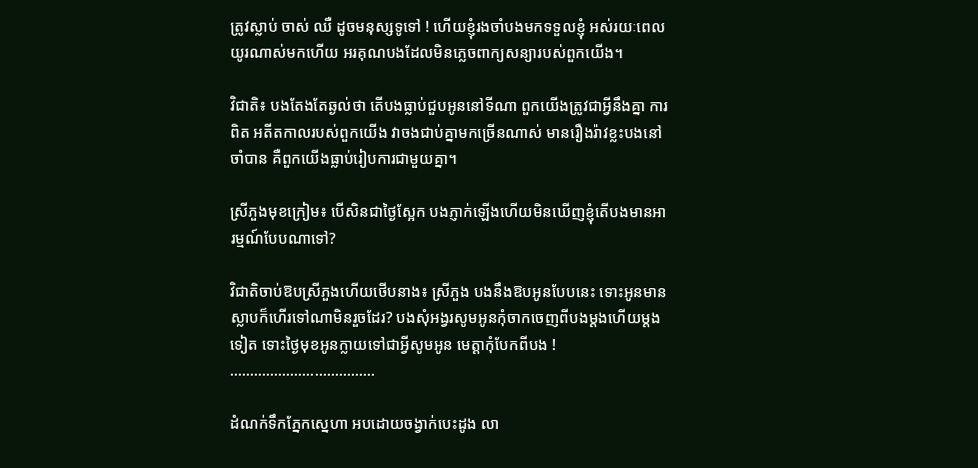ត្រូវស្លាប់ ចាស់ ឈឺ ដូចមនុស្សទូទៅ ! ហើយខ្ញុំរងចាំបងមកទទួលខ្ញុំ អស់រយៈពេលយូរណាស់មកហើយ អរគុណបងដែលមិនភ្លេចពាក្យសន្យារបស់ពួកយើង។

វិជាតិ៖ បងតែងតែឆ្ងល់ថា តើបងធ្លាប់ជួបអូននៅទីណា ពួកយើងត្រូវជាអ្វីនឹងគ្នា ការពិត អតីតកាលរបស់ពួកយើង វាចងជាប់គ្នាមកច្រើនណាស់ មានរឿងរ៉ាវខ្លះបងនៅចាំបាន គឺពួកយើងធ្លាប់រៀបការជាមួយគ្នា។

ស្រីភួងមុខក្រៀម៖ បើសិនជាថ្ងៃស្អែក បងភ្ញាក់ឡើងហើយមិនឃើញខ្ញុំតើបងមានអារម្មណ៍បែបណាទៅ?

វិជាតិចាប់ឱបស្រីភួងហើយថើបនាង៖ ស្រីភួង បងនឹងឱបអូនបែបនេះ ទោះអូនមានស្លាបក៏ហើរទៅណាមិនរួចដែរ? បងសុំអង្វរសូមអូនកុំចាកចេញពីបងម្តងហើយម្តងទៀត ទោះថ្ងៃមុខអូនក្លាយទៅជាអ្វីសូមអូន មេត្តាកុំបែកពីបង !
………………………………

ដំណក់ទឹកភ្នែកស្នេហា អបដោយចង្វាក់បេះដូង លា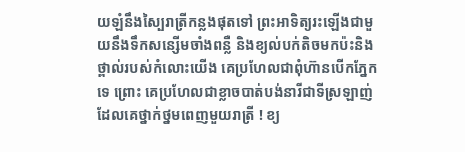យឡំនឹងស្បៃរាត្រីកន្លងផុតទៅ ព្រះអាទិត្យរះឡើងជាមួយនឹងទឹកសន្សើមចាំងពន្លឺ និងខ្យល់បក់តិចមកប៉ះនិងថ្ពាល់របស់កំលោះយើង គេប្រហែលជាពុំហ៊ានបើកភ្នែកទេ ព្រោះ គេប្រហែលជាខ្លាចបាត់បង់នារីជាទីស្រឡាញ់ដែលគេថ្នាក់ថ្នមពេញមួយរាត្រី ! ខ្យ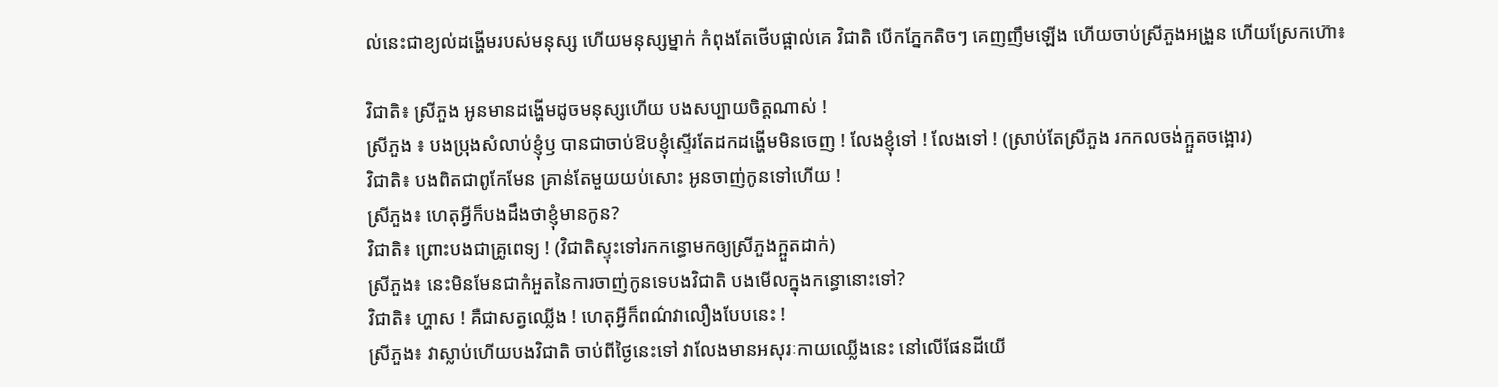ល់នេះជាខ្យល់ដង្ហើមរបស់មនុស្ស ហើយមនុស្សម្នាក់ កំពុងតែថើបផ្ពាល់គេ វិជាតិ បើកភ្នែកតិចៗ គេញញឹមឡើង ហើយចាប់ស្រីភួងអង្រួន ហើយស្រែកហ៊ោ៖

វិជាតិ៖ ស្រីភួង អូនមានដង្ហើមដូចមនុស្សហើយ បងសប្បាយចិត្តណាស់ !
ស្រីភួង ៖ បងប្រុងសំលាប់ខ្ញុំឫ បានជាចាប់ឱបខ្ញុំស្ទើរតែដកដង្ហើមមិនចេញ ! លែងខ្ញុំទៅ ! លែងទៅ ! (ស្រាប់តែស្រីភួង រកកលចង់ក្អួតចង្អោរ)
វិជាតិ៖ បងពិតជាពូកែមែន គ្រាន់តែមួយយប់សោះ អូនចាញ់កូនទៅហើយ !
ស្រីភួង៖ ហេតុអ្វីក៏បងដឹងថាខ្ញុំមានកូន?
វិជាតិ៖ ព្រោះបងជាគ្រូពេទ្យ ! (វិជាតិស្ទុះទៅរកកន្ធោមកឲ្យស្រីភួងក្អួតដាក់)
ស្រីភួង៖ នេះមិនមែនជាកំអួតនៃការចាញ់កូនទេបងវិជាតិ បងមើលក្នុងកន្ធោនោះទៅ?
វិជាតិ៖ ហ្ហាស ! គឺជាសត្វឈ្លើង ! ហេតុអ្វីក៏ពណ៌វាលឿងបែបនេះ !
ស្រីភួង៖ វាស្លាប់ហើយបងវិជាតិ ចាប់ពីថ្ងៃនេះទៅ វាលែងមានអសុរៈកាយឈ្លើងនេះ នៅលើផែនដីយើ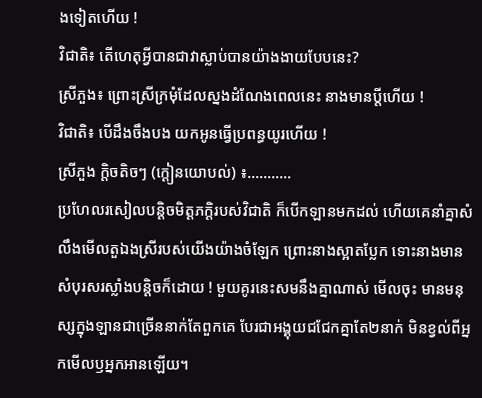ងទៀតហើយ !
វិជាតិ៖ តើហេតុអ្វីបានជាវាស្លាប់បានយ៉ាងងាយបែបនេះ?
ស្រីភួង៖ ព្រោះស្រីក្រមុំដែលស្នងដំណែងពេលនេះ នាងមានប្តីហើយ !
វិជាតិ៖ បើដឹងចឹងបង យកអូនធ្វើប្រពន្ធយូរហើយ !
ស្រីភួង ក្តិចតិចៗ (ក្តៀនយោបល់) ៖………..
ប្រហែលរសៀលបន្តិចមិត្តភក្តិរបស់វិជាតិ ក៏បើកឡានមកដល់ ហើយគេនាំគ្នាសំលឹងមើលតួឯងស្រីរបស់យើងយ៉ាងចំឡែក ព្រោះនាងស្អាតប្លែក ទោះនាងមានសំបុរសរស្លាំងបន្តិចក៏ដោយ ! មួយគូរនេះសមនឹងគ្នាណាស់ មើលចុះ មានមនុស្សក្នុងឡានជាច្រើននាក់តែពួកគេ បែរជាអង្គុយជជែកគ្នាតែ២នាក់ មិនខ្វល់ពីអ្នកមើលឫអ្នកអានឡើយ។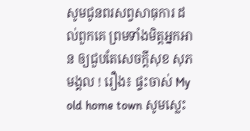សូមជូនពរសព្វសាធុការ ដល់ពួកគេ ព្រមទាំងមិត្តអ្នកអាន ឲ្យជួបតែសេចក្តីសុខ សុភមង្គល ! រឿង៖ ផ្ទះចាស់ My old home town សូមស្លេះ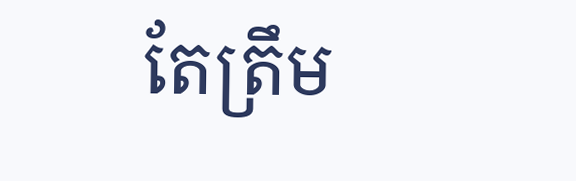តែត្រឹម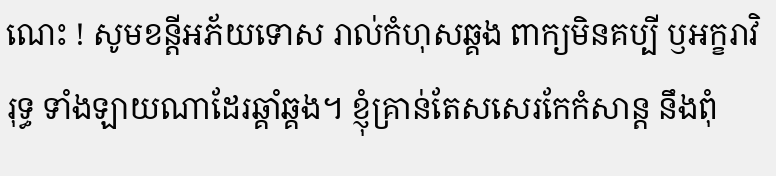ណេះ ! សូមខន្តីអភ័យទោស រាល់កំហុសឆ្គង ពាក្យមិនគប្បី ឫអក្ខរាវិរុទ្ធ ទាំងឡាយណាដែរឆ្គាំឆ្គង។ ខ្ញុំគ្រាន់តែសសេរកែកំសាន្ត នឹងពុំ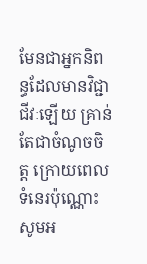មែនជាអ្នកនិពន្ធដែលមានវិជ្ជាជីវៈឡើយ គ្រាន់តែជាចំណូចចិត្ត ក្រោយពេលទំនេរប៉ុណ្ណោះ សូមអ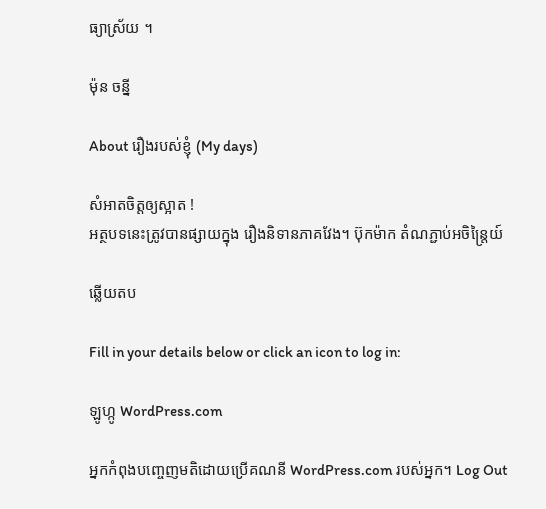ធ្យាស្រ័យ ។

ម៉ុន ចន្នី

About រឿងរបស់ខ្ញុំ (My days)

សំអាតចិត្តឲ្យស្អាត !
អត្ថបទនេះត្រូវបានផ្សាយក្នុង រឿងនិទានភាគវែង។ ប៊ុកម៉ាក តំណភ្ជាប់អចិន្ត្រៃយ៍

ឆ្លើយតប

Fill in your details below or click an icon to log in:

ឡូហ្កូ WordPress.com

អ្នកកំពុងបញ្ចេញមតិដោយប្រើគណនី WordPress.com របស់អ្នក។ Log Out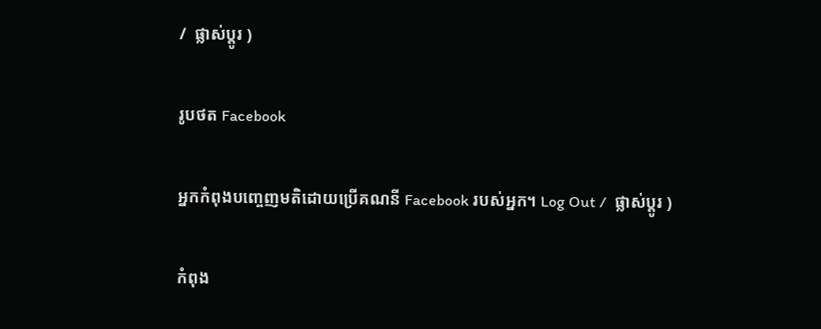/  ផ្លាស់ប្តូរ )

រូបថត Facebook

អ្នកកំពុងបញ្ចេញមតិដោយប្រើគណនី Facebook របស់អ្នក។ Log Out /  ផ្លាស់ប្តូរ )

កំពុង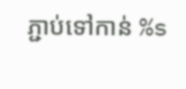ភ្ជាប់ទៅកាន់ %s